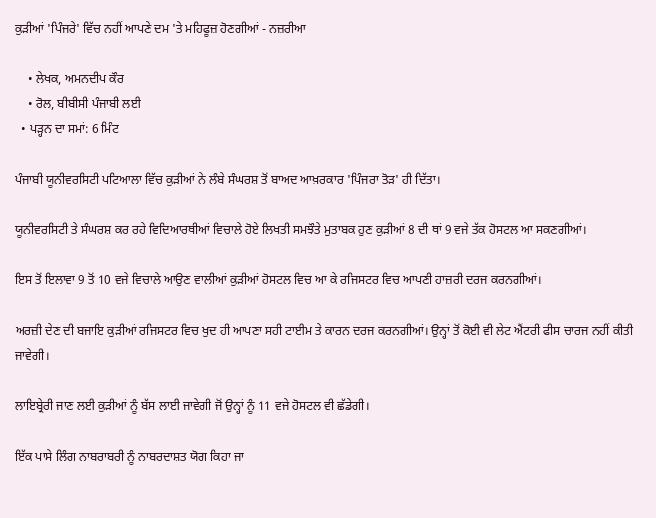ਕੁੜੀਆਂ 'ਪਿੰਜਰੇ' ਵਿੱਚ ਨਹੀਂ ਆਪਣੇ ਦਮ 'ਤੇ ਮਹਿਫੂਜ਼ ਹੋਣਗੀਆਂ - ਨਜ਼ਰੀਆ

    • ਲੇਖਕ, ਅਮਨਦੀਪ ਕੌਰ
    • ਰੋਲ, ਬੀਬੀਸੀ ਪੰਜਾਬੀ ਲਈ
  • ਪੜ੍ਹਨ ਦਾ ਸਮਾਂ: 6 ਮਿੰਟ

ਪੰਜਾਬੀ ਯੂਨੀਵਰਸਿਟੀ ਪਟਿਆਲਾ ਵਿੱਚ ਕੁੜੀਆਂ ਨੇ ਲੰਬੇ ਸੰਘਰਸ਼ ਤੋਂ ਬਾਅਦ ਆਖ਼ਰਕਾਰ 'ਪਿੰਜਰਾ ਤੋੜ' ਹੀ ਦਿੱਤਾ।

ਯੂਨੀਵਰਸਿਟੀ ਤੇ ਸੰਘਰਸ਼ ਕਰ ਰਹੇ ਵਿਦਿਆਰਥੀਆਂ ਵਿਚਾਲੇ ਹੋਏ ਲਿਖਤੀ ਸਮਝੌਤੇ ਮੁਤਾਬਕ ਹੁਣ ਕੁੜੀਆਂ 8 ਦੀ ਥਾਂ 9 ਵਜੇ ਤੱਕ ਹੋਸਟਲ ਆ ਸਕਣਗੀਆਂ।

ਇਸ ਤੋਂ ਇਲਾਵਾ 9 ਤੋਂ 10 ਵਜੇ ਵਿਚਾਲੇ ਆਉਣ ਵਾਲੀਆਂ ਕੁੜੀਆਂ ਹੋਸਟਲ ਵਿਚ ਆ ਕੇ ਰਜਿਸਟਰ ਵਿਚ ਆਪਣੀ ਹਾਜ਼ਰੀ ਦਰਜ ਕਰਨਗੀਆਂ।

ਅਰਜ਼ੀ ਦੇਣ ਦੀ ਬਜਾਇ ਕੁੜੀਆਂ ਰਜਿਸਟਰ ਵਿਚ ਖੁਦ ਹੀ ਆਪਣਾ ਸਹੀ ਟਾਈਮ ਤੇ ਕਾਰਨ ਦਰਜ ਕਰਨਗੀਆਂ। ਉਨ੍ਹਾਂ ਤੋਂ ਕੋਈ ਵੀ ਲੇਟ ਐਂਟਰੀ ਫੀਸ ਚਾਰਜ ਨਹੀਂ ਕੀਤੀ ਜਾਵੇਗੀ।

ਲਾਇਬ੍ਰੇਰੀ ਜਾਣ ਲਈ ਕੁੜੀਆਂ ਨੂੰ ਬੱਸ ਲਾਈ ਜਾਵੇਗੀ ਜੋਂ ਉਨ੍ਹਾਂ ਨੂੰ 11 ਵਜੇ ਹੋਸਟਲ ਵੀ ਛੱਡੇਗੀ।

ਇੱਕ ਪਾਸੇ ਲਿੰਗ ਨਾਬਰਾਬਰੀ ਨੂੰ ਨਾਬਰਦਾਸ਼ਤ ਯੋਗ ਕਿਹਾ ਜਾ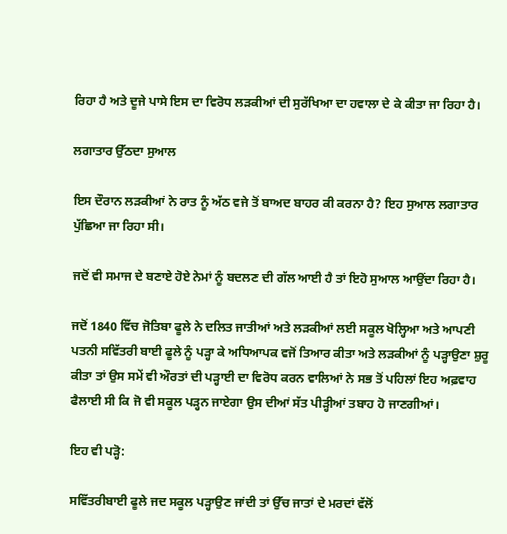ਰਿਹਾ ਹੈ ਅਤੇ ਦੂਜੇ ਪਾਸੇ ਇਸ ਦਾ ਵਿਰੋਧ ਲੜਕੀਆਂ ਦੀ ਸੁਰੱਖਿਆ ਦਾ ਹਵਾਲਾ ਦੇ ਕੇ ਕੀਤਾ ਜਾ ਰਿਹਾ ਹੈ।

ਲਗਾਤਾਰ ਉੱਠਦਾ ਸੁਆਲ

ਇਸ ਦੌਰਾਨ ਲੜਕੀਆਂ ਨੇ ਰਾਤ ਨੂੰ ਅੱਠ ਵਜੇ ਤੋਂ ਬਾਅਦ ਬਾਹਰ ਕੀ ਕਰਨਾ ਹੈ? ਇਹ ਸੁਆਲ ਲਗਾਤਾਰ ਪੁੱਛਿਆ ਜਾ ਰਿਹਾ ਸੀ।

ਜਦੋਂ ਵੀ ਸਮਾਜ ਦੇ ਬਣਾਏ ਹੋਏ ਨੇਮਾਂ ਨੂੰ ਬਦਲਣ ਦੀ ਗੱਲ ਆਈ ਹੈ ਤਾਂ ਇਹੋ ਸੁਆਲ ਆਉਂਦਾ ਰਿਹਾ ਹੈ।

ਜਦੋਂ 1840 ਵਿੱਚ ਜੋਤਿਬਾ ਫੂਲੇ ਨੇ ਦਲਿਤ ਜਾਤੀਆਂ ਅਤੇ ਲੜਕੀਆਂ ਲਈ ਸਕੂਲ ਖੋਲ੍ਹਿਆ ਅਤੇ ਆਪਣੀ ਪਤਨੀ ਸਵਿੱਤਰੀ ਬਾਈ ਫੂਲੇ ਨੂੰ ਪੜ੍ਹਾ ਕੇ ਅਧਿਆਪਕ ਵਜੋਂ ਤਿਆਰ ਕੀਤਾ ਅਤੇ ਲੜਕੀਆਂ ਨੂੰ ਪੜ੍ਹਾਉਣਾ ਸ਼ੁਰੂ ਕੀਤਾ ਤਾਂ ਉਸ ਸਮੇਂ ਵੀ ਔਰਤਾਂ ਦੀ ਪੜ੍ਹਾਈ ਦਾ ਵਿਰੋਧ ਕਰਨ ਵਾਲਿਆਂ ਨੇ ਸਭ ਤੋਂ ਪਹਿਲਾਂ ਇਹ ਅਫ਼ਵਾਹ ਫੈਲਾਈ ਸੀ ਕਿ ਜੋ ਵੀ ਸਕੂਲ ਪੜ੍ਹਨ ਜਾਏਗਾ ਉਸ ਦੀਆਂ ਸੱਤ ਪੀੜ੍ਹੀਆਂ ਤਬਾਹ ਹੋ ਜਾਣਗੀਆਂ।

ਇਹ ਵੀ ਪੜ੍ਹੋ:

ਸਵਿੱਤਰੀਬਾਈ ਫੂਲੇ ਜਦ ਸਕੂਲ ਪੜ੍ਹਾਉਣ ਜਾਂਦੀ ਤਾਂ ਉੱਚ ਜਾਤਾਂ ਦੇ ਮਰਦਾਂ ਵੱਲੋਂ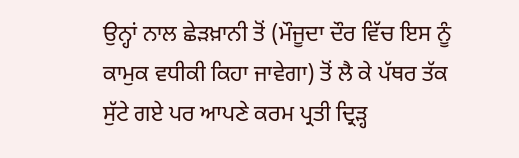ਉਨ੍ਹਾਂ ਨਾਲ ਛੇੜਖ਼ਾਨੀ ਤੋਂ (ਮੌਜੂਦਾ ਦੌਰ ਵਿੱਚ ਇਸ ਨੂੰ ਕਾਮੁਕ ਵਧੀਕੀ ਕਿਹਾ ਜਾਵੇਗਾ) ਤੋਂ ਲੈ ਕੇ ਪੱਥਰ ਤੱਕ ਸੁੱਟੇ ਗਏ ਪਰ ਆਪਣੇ ਕਰਮ ਪ੍ਰਤੀ ਦ੍ਰਿੜ੍ਹ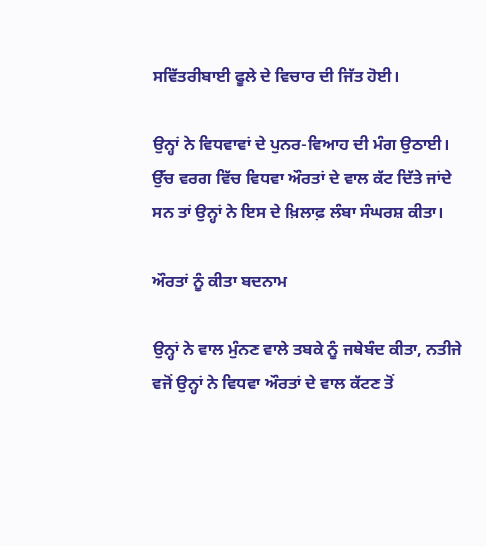ਸਵਿੱਤਰੀਬਾਈ ਫੂਲੇ ਦੇ ਵਿਚਾਰ ਦੀ ਜਿੱਤ ਹੋਈ।

ਉਨ੍ਹਾਂ ਨੇ ਵਿਧਵਾਵਾਂ ਦੇ ਪੁਨਰ-ਵਿਆਹ ਦੀ ਮੰਗ ਉਠਾਈ। ਉੱਚ ਵਰਗ ਵਿੱਚ ਵਿਧਵਾ ਔਰਤਾਂ ਦੇ ਵਾਲ ਕੱਟ ਦਿੱਤੇ ਜਾਂਦੇ ਸਨ ਤਾਂ ਉਨ੍ਹਾਂ ਨੇ ਇਸ ਦੇ ਖ਼ਿਲਾਫ਼ ਲੰਬਾ ਸੰਘਰਸ਼ ਕੀਤਾ।

ਔਰਤਾਂ ਨੂੰ ਕੀਤਾ ਬਦਨਾਮ

ਉਨ੍ਹਾਂ ਨੇ ਵਾਲ ਮੁੰਨਣ ਵਾਲੇ ਤਬਕੇ ਨੂੰ ਜਥੇਬੰਦ ਕੀਤਾ, ਨਤੀਜੇ ਵਜੋਂ ਉਨ੍ਹਾਂ ਨੇ ਵਿਧਵਾ ਔਰਤਾਂ ਦੇ ਵਾਲ ਕੱਟਣ ਤੋਂ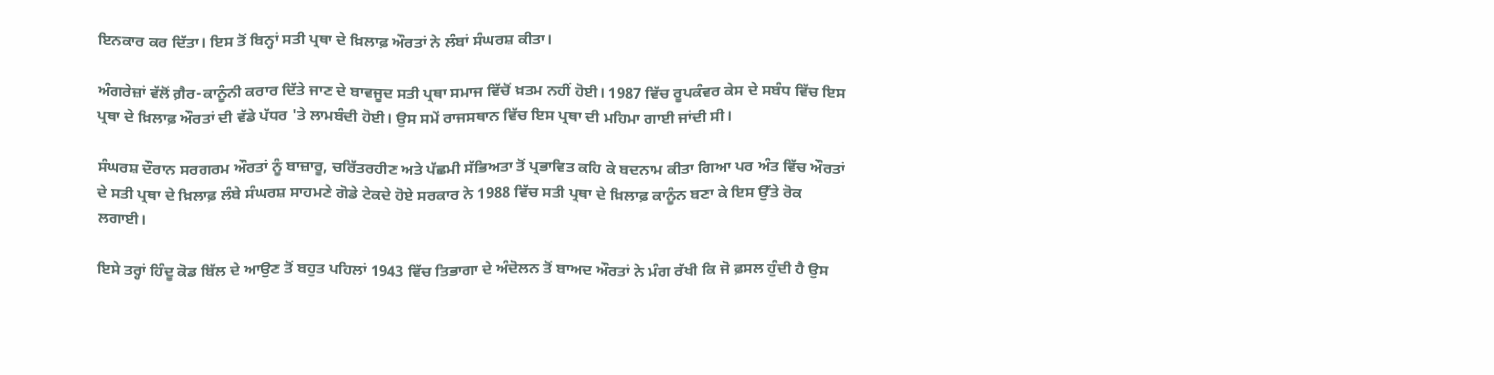ਇਨਕਾਰ ਕਰ ਦਿੱਤਾ। ਇਸ ਤੋਂ ਬਿਨ੍ਹਾਂ ਸਤੀ ਪ੍ਰਥਾ ਦੇ ਖ਼ਿਲਾਫ਼ ਔਰਤਾਂ ਨੇ ਲੰਬਾਂ ਸੰਘਰਸ਼ ਕੀਤਾ।

ਅੰਗਰੇਜ਼ਾਂ ਵੱਲੋਂ ਗ਼ੈਰ-ਕਾਨੂੰਨੀ ਕਰਾਰ ਦਿੱਤੇ ਜਾਣ ਦੇ ਬਾਵਜੂਦ ਸਤੀ ਪ੍ਰਥਾ ਸਮਾਜ ਵਿੱਚੋਂ ਖ਼ਤਮ ਨਹੀਂ ਹੋਈ। 1987 ਵਿੱਚ ਰੂਪਕੰਵਰ ਕੇਸ ਦੇ ਸਬੰਧ ਵਿੱਚ ਇਸ ਪ੍ਰਥਾ ਦੇ ਖ਼ਿਲਾਫ਼ ਔਰਤਾਂ ਦੀ ਵੱਡੇ ਪੱਧਰ 'ਤੇ ਲਾਮਬੰਦੀ ਹੋਈ। ਉਸ ਸਮੇਂ ਰਾਜਸਥਾਨ ਵਿੱਚ ਇਸ ਪ੍ਰਥਾ ਦੀ ਮਹਿਮਾ ਗਾਈ ਜਾਂਦੀ ਸੀ।

ਸੰਘਰਸ਼ ਦੌਰਾਨ ਸਰਗਰਮ ਔਰਤਾਂ ਨੂੰ ਬਾਜ਼ਾਰੂ, ਚਰਿੱਤਰਹੀਣ ਅਤੇ ਪੱਛਮੀ ਸੱਭਿਅਤਾ ਤੋਂ ਪ੍ਰਭਾਵਿਤ ਕਹਿ ਕੇ ਬਦਨਾਮ ਕੀਤਾ ਗਿਆ ਪਰ ਅੰਤ ਵਿੱਚ ਔਰਤਾਂ ਦੇ ਸਤੀ ਪ੍ਰਥਾ ਦੇ ਖ਼ਿਲਾਫ਼ ਲੰਬੇ ਸੰਘਰਸ਼ ਸਾਹਮਣੇ ਗੋਡੇ ਟੇਕਦੇ ਹੋਏ ਸਰਕਾਰ ਨੇ 1988 ਵਿੱਚ ਸਤੀ ਪ੍ਰਥਾ ਦੇ ਖ਼ਿਲਾਫ਼ ਕਾਨੂੰਨ ਬਣਾ ਕੇ ਇਸ ਉੱਤੇ ਰੋਕ ਲਗਾਈ।

ਇਸੇ ਤਰ੍ਹਾਂ ਹਿੰਦੂ ਕੋਡ ਬਿੱਲ ਦੇ ਆਉਣ ਤੋਂ ਬਹੁਤ ਪਹਿਲਾਂ 1943 ਵਿੱਚ ਤਿਭਾਗਾ ਦੇ ਅੰਦੋਲਨ ਤੋਂ ਬਾਅਦ ਔਰਤਾਂ ਨੇ ਮੰਗ ਰੱਖੀ ਕਿ ਜੋ ਫ਼ਸਲ ਹੁੰਦੀ ਹੈ ਉਸ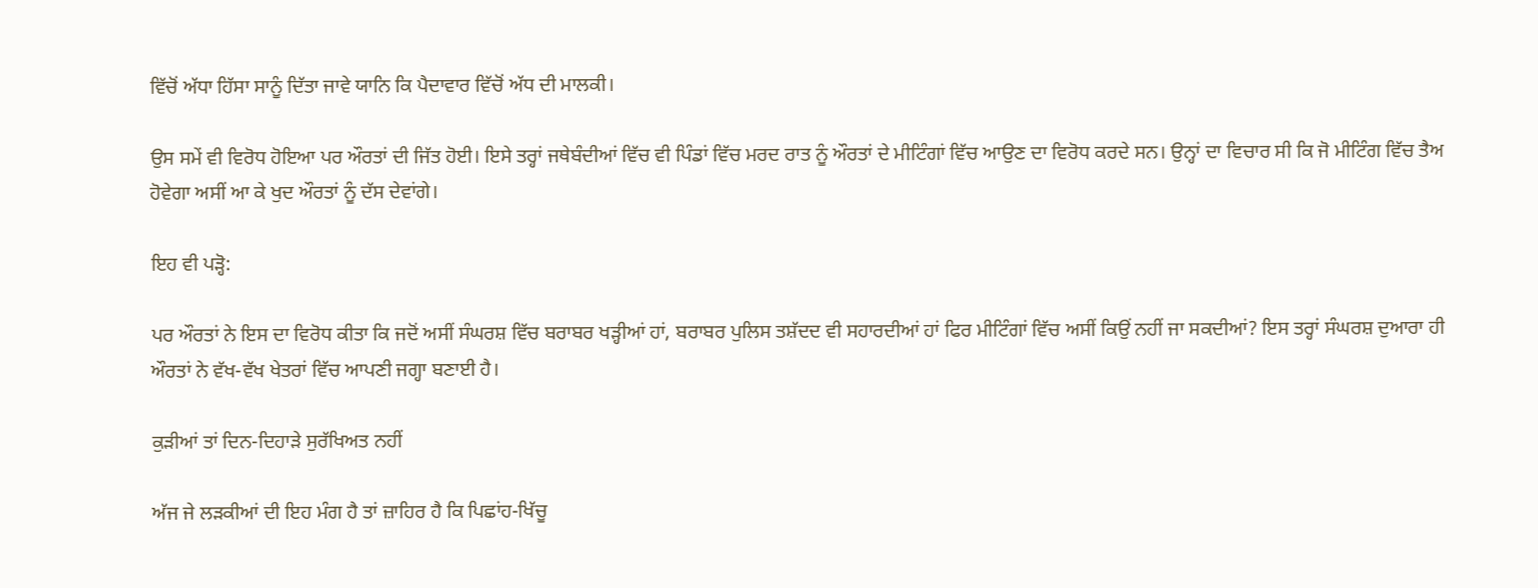ਵਿੱਚੋਂ ਅੱਧਾ ਹਿੱਸਾ ਸਾਨੂੰ ਦਿੱਤਾ ਜਾਵੇ ਯਾਨਿ ਕਿ ਪੈਦਾਵਾਰ ਵਿੱਚੋਂ ਅੱਧ ਦੀ ਮਾਲਕੀ।

ਉਸ ਸਮੇਂ ਵੀ ਵਿਰੋਧ ਹੋਇਆ ਪਰ ਔਰਤਾਂ ਦੀ ਜਿੱਤ ਹੋਈ। ਇਸੇ ਤਰ੍ਹਾਂ ਜਥੇਬੰਦੀਆਂ ਵਿੱਚ ਵੀ ਪਿੰਡਾਂ ਵਿੱਚ ਮਰਦ ਰਾਤ ਨੂੰ ਔਰਤਾਂ ਦੇ ਮੀਟਿੰਗਾਂ ਵਿੱਚ ਆਉਣ ਦਾ ਵਿਰੋਧ ਕਰਦੇ ਸਨ। ਉਨ੍ਹਾਂ ਦਾ ਵਿਚਾਰ ਸੀ ਕਿ ਜੋ ਮੀਟਿੰਗ ਵਿੱਚ ਤੈਅ ਹੋਵੇਗਾ ਅਸੀਂ ਆ ਕੇ ਖੁਦ ਔਰਤਾਂ ਨੂੰ ਦੱਸ ਦੇਵਾਂਗੇ।

ਇਹ ਵੀ ਪੜ੍ਹੋ:

ਪਰ ਔਰਤਾਂ ਨੇ ਇਸ ਦਾ ਵਿਰੋਧ ਕੀਤਾ ਕਿ ਜਦੋਂ ਅਸੀਂ ਸੰਘਰਸ਼ ਵਿੱਚ ਬਰਾਬਰ ਖੜ੍ਹੀਆਂ ਹਾਂ, ਬਰਾਬਰ ਪੁਲਿਸ ਤਸ਼ੱਦਦ ਵੀ ਸਹਾਰਦੀਆਂ ਹਾਂ ਫਿਰ ਮੀਟਿੰਗਾਂ ਵਿੱਚ ਅਸੀਂ ਕਿਉਂ ਨਹੀਂ ਜਾ ਸਕਦੀਆਂ? ਇਸ ਤਰ੍ਹਾਂ ਸੰਘਰਸ਼ ਦੁਆਰਾ ਹੀ ਔਰਤਾਂ ਨੇ ਵੱਖ-ਵੱਖ ਖੇਤਰਾਂ ਵਿੱਚ ਆਪਣੀ ਜਗ੍ਹਾ ਬਣਾਈ ਹੈ।

ਕੁੜੀਆਂ ਤਾਂ ਦਿਨ-ਦਿਹਾੜੇ ਸੁਰੱਖਿਅਤ ਨਹੀਂ

ਅੱਜ ਜੇ ਲੜਕੀਆਂ ਦੀ ਇਹ ਮੰਗ ਹੈ ਤਾਂ ਜ਼ਾਹਿਰ ਹੈ ਕਿ ਪਿਛਾਂਹ-ਖਿੱਚੂ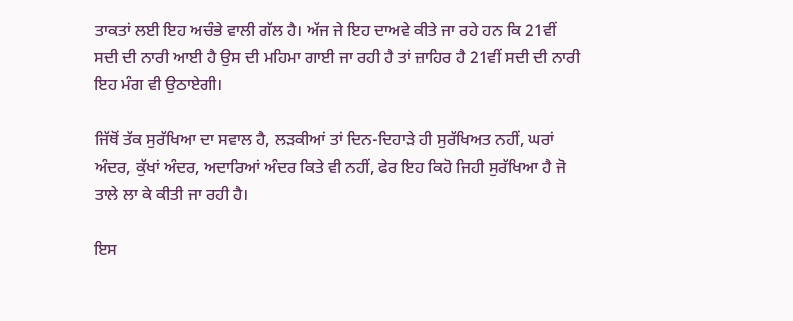ਤਾਕਤਾਂ ਲਈ ਇਹ ਅਚੰਭੇ ਵਾਲੀ ਗੱਲ ਹੈ। ਅੱਜ ਜੇ ਇਹ ਦਾਅਵੇ ਕੀਤੇ ਜਾ ਰਹੇ ਹਨ ਕਿ 21ਵੀਂ ਸਦੀ ਦੀ ਨਾਰੀ ਆਈ ਹੈ ਉਸ ਦੀ ਮਹਿਮਾ ਗਾਈ ਜਾ ਰਹੀ ਹੈ ਤਾਂ ਜ਼ਾਹਿਰ ਹੈ 21ਵੀਂ ਸਦੀ ਦੀ ਨਾਰੀ ਇਹ ਮੰਗ ਵੀ ਉਠਾਏਗੀ।

ਜਿੱਥੋਂ ਤੱਕ ਸੁਰੱਖਿਆ ਦਾ ਸਵਾਲ ਹੈ, ਲੜਕੀਆਂ ਤਾਂ ਦਿਨ-ਦਿਹਾੜੇ ਹੀ ਸੁਰੱਖਿਅਤ ਨਹੀਂ, ਘਰਾਂ ਅੰਦਰ, ਕੁੱਖਾਂ ਅੰਦਰ, ਅਦਾਰਿਆਂ ਅੰਦਰ ਕਿਤੇ ਵੀ ਨਹੀਂ, ਫੇਰ ਇਹ ਕਿਹੋ ਜਿਹੀ ਸੁਰੱਖਿਆ ਹੈ ਜੋ ਤਾਲੇ ਲਾ ਕੇ ਕੀਤੀ ਜਾ ਰਹੀ ਹੈ।

ਇਸ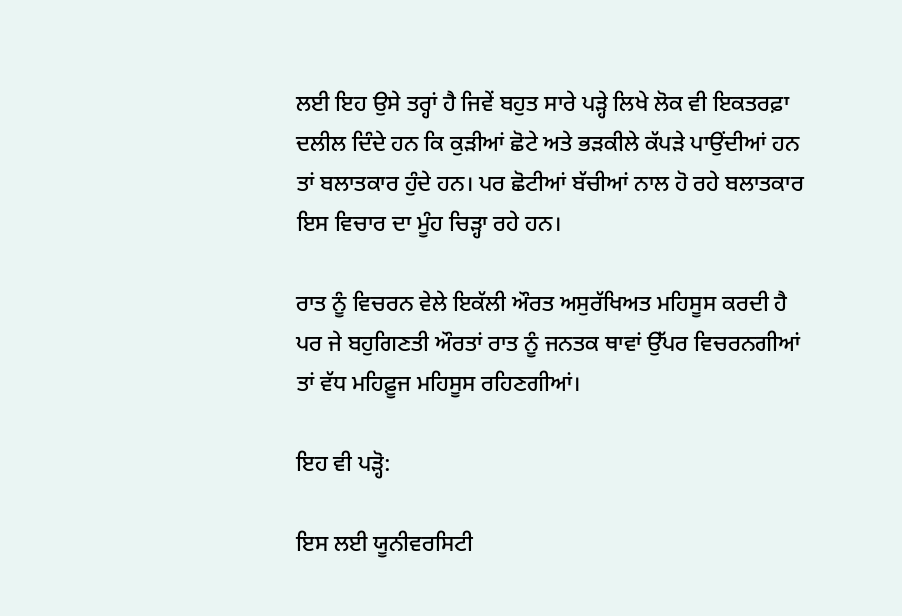ਲਈ ਇਹ ਉਸੇ ਤਰ੍ਹਾਂ ਹੈ ਜਿਵੇਂ ਬਹੁਤ ਸਾਰੇ ਪੜ੍ਹੇ ਲਿਖੇ ਲੋਕ ਵੀ ਇਕਤਰਫ਼ਾ ਦਲੀਲ ਦਿੰਦੇ ਹਨ ਕਿ ਕੁੜੀਆਂ ਛੋਟੇ ਅਤੇ ਭੜਕੀਲੇ ਕੱਪੜੇ ਪਾਉਂਦੀਆਂ ਹਨ ਤਾਂ ਬਲਾਤਕਾਰ ਹੁੰਦੇ ਹਨ। ਪਰ ਛੋਟੀਆਂ ਬੱਚੀਆਂ ਨਾਲ ਹੋ ਰਹੇ ਬਲਾਤਕਾਰ ਇਸ ਵਿਚਾਰ ਦਾ ਮੂੰਹ ਚਿੜ੍ਹਾ ਰਹੇ ਹਨ।

ਰਾਤ ਨੂੰ ਵਿਚਰਨ ਵੇਲੇ ਇਕੱਲੀ ਔਰਤ ਅਸੁਰੱਖਿਅਤ ਮਹਿਸੂਸ ਕਰਦੀ ਹੈ ਪਰ ਜੇ ਬਹੁਗਿਣਤੀ ਔਰਤਾਂ ਰਾਤ ਨੂੰ ਜਨਤਕ ਥਾਵਾਂ ਉੱਪਰ ਵਿਚਰਨਗੀਆਂ ਤਾਂ ਵੱਧ ਮਹਿਫ਼ੂਜ ਮਹਿਸੂਸ ਰਹਿਣਗੀਆਂ।

ਇਹ ਵੀ ਪੜ੍ਹੋ:

ਇਸ ਲਈ ਯੂਨੀਵਰਸਿਟੀ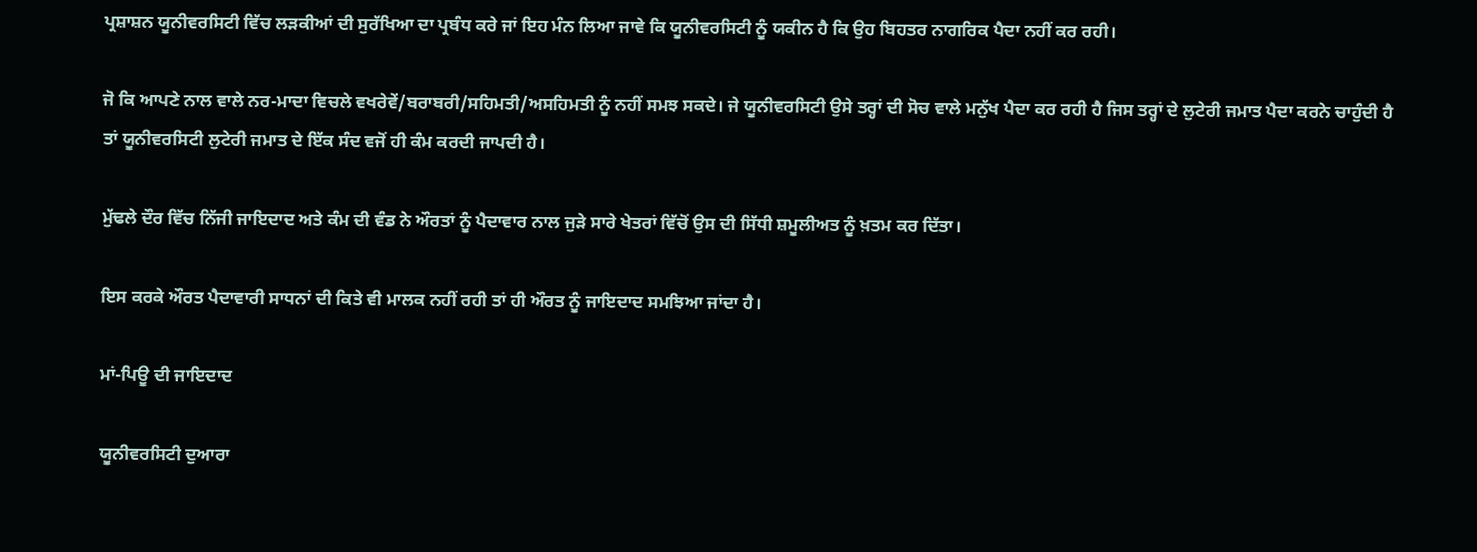ਪ੍ਰਸ਼ਾਸ਼ਨ ਯੂਨੀਵਰਸਿਟੀ ਵਿੱਚ ਲੜਕੀਆਂ ਦੀ ਸੁਰੱਖਿਆ ਦਾ ਪ੍ਰਬੰਧ ਕਰੇ ਜਾਂ ਇਹ ਮੰਨ ਲਿਆ ਜਾਵੇ ਕਿ ਯੂਨੀਵਰਸਿਟੀ ਨੂੰ ਯਕੀਨ ਹੈ ਕਿ ਉਹ ਬਿਹਤਰ ਨਾਗਰਿਕ ਪੈਦਾ ਨਹੀਂ ਕਰ ਰਹੀ।

ਜੋ ਕਿ ਆਪਣੇ ਨਾਲ ਵਾਲੇ ਨਰ-ਮਾਦਾ ਵਿਚਲੇ ਵਖਰੇਵੇਂ/ਬਰਾਬਰੀ/ਸਹਿਮਤੀ/ਅਸਹਿਮਤੀ ਨੂੰ ਨਹੀਂ ਸਮਝ ਸਕਦੇ। ਜੇ ਯੂਨੀਵਰਸਿਟੀ ਉਸੇ ਤਰ੍ਹਾਂ ਦੀ ਸੋਚ ਵਾਲੇ ਮਨੁੱਖ ਪੈਦਾ ਕਰ ਰਹੀ ਹੈ ਜਿਸ ਤਰ੍ਹਾਂ ਦੇ ਲੁਟੇਰੀ ਜਮਾਤ ਪੈਦਾ ਕਰਨੇ ਚਾਹੁੰਦੀ ਹੈ ਤਾਂ ਯੂਨੀਵਰਸਿਟੀ ਲੁਟੇਰੀ ਜਮਾਤ ਦੇ ਇੱਕ ਸੰਦ ਵਜੋਂ ਹੀ ਕੰਮ ਕਰਦੀ ਜਾਪਦੀ ਹੈ।

ਮੁੱਢਲੇ ਦੌਰ ਵਿੱਚ ਨਿੱਜੀ ਜਾਇਦਾਦ ਅਤੇ ਕੰਮ ਦੀ ਵੰਡ ਨੇ ਔਰਤਾਂ ਨੂੰ ਪੈਦਾਵਾਰ ਨਾਲ ਜੁੜੇ ਸਾਰੇ ਖੇਤਰਾਂ ਵਿੱਚੋਂ ਉਸ ਦੀ ਸਿੱਧੀ ਸ਼ਮੂਲੀਅਤ ਨੂੰ ਖ਼ਤਮ ਕਰ ਦਿੱਤਾ।

ਇਸ ਕਰਕੇ ਔਰਤ ਪੈਦਾਵਾਰੀ ਸਾਧਨਾਂ ਦੀ ਕਿਤੇ ਵੀ ਮਾਲਕ ਨਹੀਂ ਰਹੀ ਤਾਂ ਹੀ ਔਰਤ ਨੂੰ ਜਾਇਦਾਦ ਸਮਝਿਆ ਜਾਂਦਾ ਹੈ।

ਮਾਂ-ਪਿਊ ਦੀ ਜਾਇਦਾਦ

ਯੂਨੀਵਰਸਿਟੀ ਦੁਆਰਾ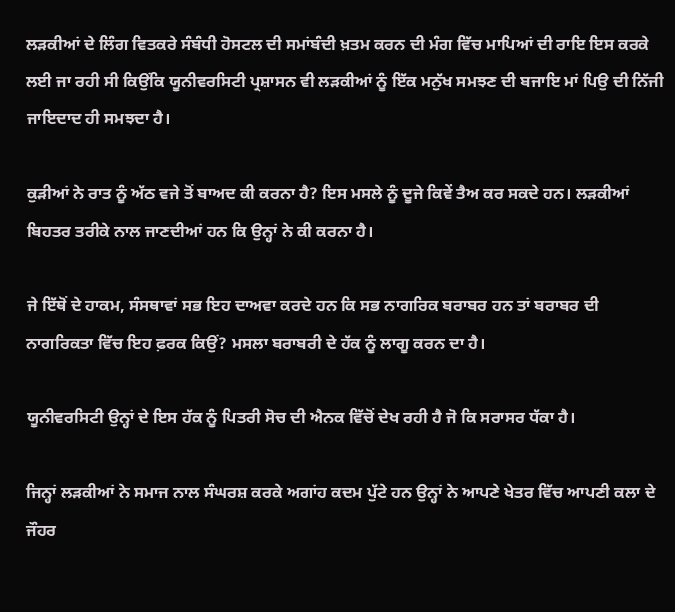ਲੜਕੀਆਂ ਦੇ ਲਿੰਗ ਵਿਤਕਰੇ ਸੰਬੰਧੀ ਹੋਸਟਲ ਦੀ ਸਮਾਂਬੰਦੀ ਖ਼ਤਮ ਕਰਨ ਦੀ ਮੰਗ ਵਿੱਚ ਮਾਪਿਆਂ ਦੀ ਰਾਇ ਇਸ ਕਰਕੇ ਲਈ ਜਾ ਰਹੀ ਸੀ ਕਿਉਂਕਿ ਯੂਨੀਵਰਸਿਟੀ ਪ੍ਰਸ਼ਾਸਨ ਵੀ ਲੜਕੀਆਂ ਨੂੰ ਇੱਕ ਮਨੁੱਖ ਸਮਝਣ ਦੀ ਬਜਾਇ ਮਾਂ ਪਿਉ ਦੀ ਨਿੱਜੀ ਜਾਇਦਾਦ ਹੀ ਸਮਝਦਾ ਹੈ।

ਕੁੜੀਆਂ ਨੇ ਰਾਤ ਨੂੰ ਅੱਠ ਵਜੇ ਤੋਂ ਬਾਅਦ ਕੀ ਕਰਨਾ ਹੈ? ਇਸ ਮਸਲੇ ਨੂੰ ਦੂਜੇ ਕਿਵੇਂ ਤੈਅ ਕਰ ਸਕਦੇ ਹਨ। ਲੜਕੀਆਂ ਬਿਹਤਰ ਤਰੀਕੇ ਨਾਲ ਜਾਣਦੀਆਂ ਹਨ ਕਿ ਉਨ੍ਹਾਂ ਨੇ ਕੀ ਕਰਨਾ ਹੈ।

ਜੇ ਇੱਥੋਂ ਦੇ ਹਾਕਮ, ਸੰਸਥਾਵਾਂ ਸਭ ਇਹ ਦਾਅਵਾ ਕਰਦੇ ਹਨ ਕਿ ਸਭ ਨਾਗਰਿਕ ਬਰਾਬਰ ਹਨ ਤਾਂ ਬਰਾਬਰ ਦੀ ਨਾਗਰਿਕਤਾ ਵਿੱਚ ਇਹ ਫ਼ਰਕ ਕਿਉਂ? ਮਸਲਾ ਬਰਾਬਰੀ ਦੇ ਹੱਕ ਨੂੰ ਲਾਗੂ ਕਰਨ ਦਾ ਹੈ।

ਯੂਨੀਵਰਸਿਟੀ ਉਨ੍ਹਾਂ ਦੇ ਇਸ ਹੱਕ ਨੂੰ ਪਿਤਰੀ ਸੋਚ ਦੀ ਐਨਕ ਵਿੱਚੋਂ ਦੇਖ ਰਹੀ ਹੈ ਜੋ ਕਿ ਸਰਾਸਰ ਧੱਕਾ ਹੈ।

ਜਿਨ੍ਹਾਂ ਲੜਕੀਆਂ ਨੇ ਸਮਾਜ ਨਾਲ ਸੰਘਰਸ਼ ਕਰਕੇ ਅਗਾਂਹ ਕਦਮ ਪੁੱਟੇ ਹਨ ਉਨ੍ਹਾਂ ਨੇ ਆਪਣੇ ਖੇਤਰ ਵਿੱਚ ਆਪਣੀ ਕਲਾ ਦੇ ਜੌਹਰ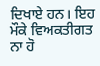ਦਿਖਾਏ ਹਨ। ਇਹ ਮੌਕੇ ਵਿਅਕਤੀਗਤ ਨਾ ਹੋ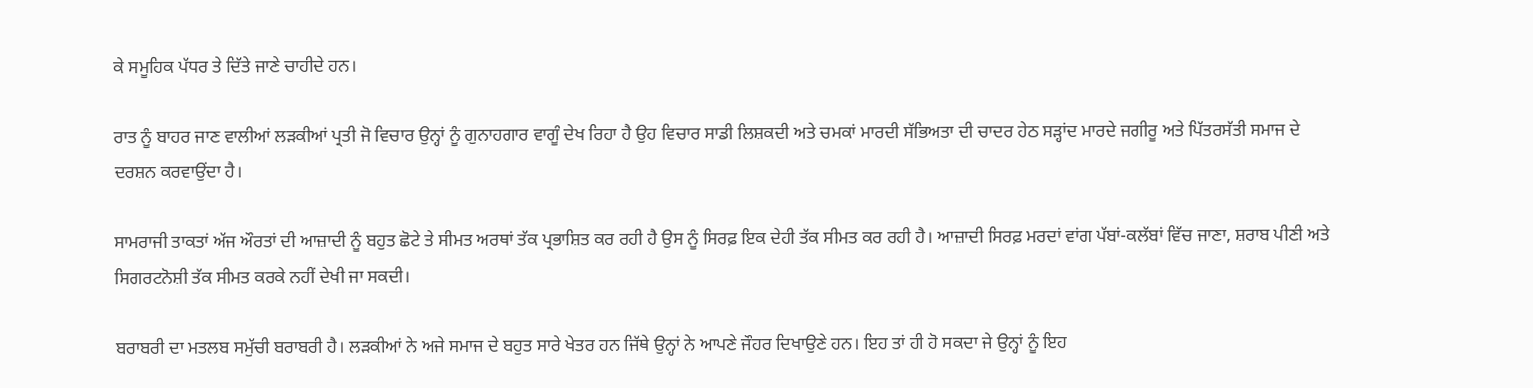ਕੇ ਸਮੂਹਿਕ ਪੱਧਰ ਤੇ ਦਿੱਤੇ ਜਾਣੇ ਚਾਹੀਦੇ ਹਨ।

ਰਾਤ ਨੂੰ ਬਾਹਰ ਜਾਣ ਵਾਲੀਆਂ ਲੜਕੀਆਂ ਪ੍ਰਤੀ ਜੋ ਵਿਚਾਰ ਉਨ੍ਹਾਂ ਨੂੰ ਗੁਨਾਹਗਾਰ ਵਾਗੂੰ ਦੇਖ ਰਿਹਾ ਹੈ ਉਹ ਵਿਚਾਰ ਸਾਡੀ ਲਿਸ਼ਕਦੀ ਅਤੇ ਚਮਕਾਂ ਮਾਰਦੀ ਸੱਭਿਅਤਾ ਦੀ ਚਾਦਰ ਹੇਠ ਸੜ੍ਹਾਂਦ ਮਾਰਦੇ ਜਗੀਰੂ ਅਤੇ ਪਿੱਤਰਸੱਤੀ ਸਮਾਜ ਦੇ ਦਰਸ਼ਨ ਕਰਵਾਉਂਦਾ ਹੈ।

ਸਾਮਰਾਜੀ ਤਾਕਤਾਂ ਅੱਜ ਔਰਤਾਂ ਦੀ ਆਜ਼ਾਦੀ ਨੂੰ ਬਹੁਤ ਛੋਟੇ ਤੇ ਸੀਮਤ ਅਰਥਾਂ ਤੱਕ ਪ੍ਰਭਾਸ਼ਿਤ ਕਰ ਰਹੀ ਹੈ ਉਸ ਨੂੰ ਸਿਰਫ਼ ਇਕ ਦੇਹੀ ਤੱਕ ਸੀਮਤ ਕਰ ਰਹੀ ਹੈ। ਆਜ਼ਾਦੀ ਸਿਰਫ਼ ਮਰਦਾਂ ਵਾਂਗ ਪੱਬਾਂ-ਕਲੱਬਾਂ ਵਿੱਚ ਜਾਣਾ, ਸ਼ਰਾਬ ਪੀਣੀ ਅਤੇ ਸਿਗਰਟਨੋਸ਼ੀ ਤੱਕ ਸੀਮਤ ਕਰਕੇ ਨਹੀਂ ਦੇਖੀ ਜਾ ਸਕਦੀ।

ਬਰਾਬਰੀ ਦਾ ਮਤਲਬ ਸਮੁੱਚੀ ਬਰਾਬਰੀ ਹੈ। ਲੜਕੀਆਂ ਨੇ ਅਜੇ ਸਮਾਜ ਦੇ ਬਹੁਤ ਸਾਰੇ ਖੇਤਰ ਹਨ ਜਿੱਥੇ ਉਨ੍ਹਾਂ ਨੇ ਆਪਣੇ ਜੌਹਰ ਦਿਖਾਉਣੇ ਹਨ। ਇਹ ਤਾਂ ਹੀ ਹੋ ਸਕਦਾ ਜੇ ਉਨ੍ਹਾਂ ਨੂੰ ਇਹ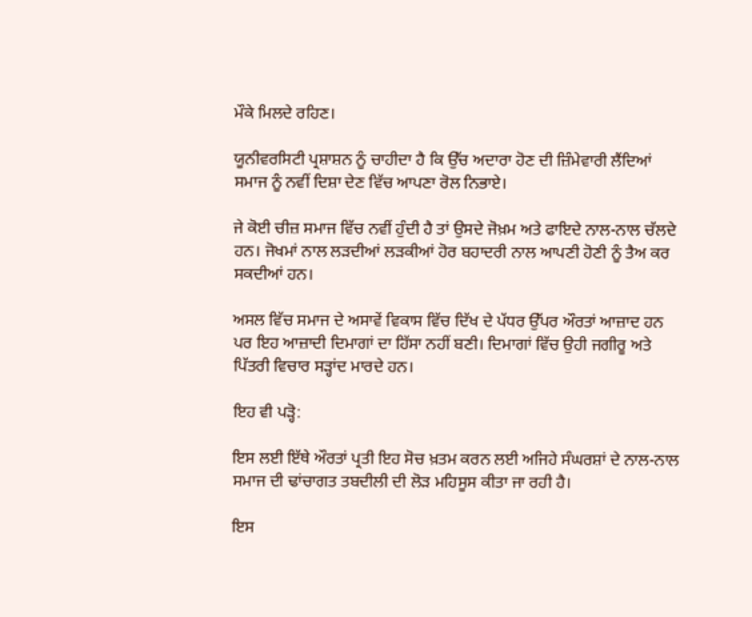ਮੌਕੇ ਮਿਲਦੇ ਰਹਿਣ।

ਯੂਨੀਵਰਸਿਟੀ ਪ੍ਰਸ਼ਾਸ਼ਨ ਨੂੰ ਚਾਹੀਦਾ ਹੈ ਕਿ ਉੱਚ ਅਦਾਰਾ ਹੋਣ ਦੀ ਜ਼ਿੰਮੇਵਾਰੀ ਲੈਂਦਿਆਂ ਸਮਾਜ ਨੂੰ ਨਵੀਂ ਦਿਸ਼ਾ ਦੇਣ ਵਿੱਚ ਆਪਣਾ ਰੋਲ ਨਿਭਾਏ।

ਜੇ ਕੋਈ ਚੀਜ਼ ਸਮਾਜ ਵਿੱਚ ਨਵੀਂ ਹੁੰਦੀ ਹੈ ਤਾਂ ਉਸਦੇ ਜੋਖ਼ਮ ਅਤੇ ਫਾਇਦੇ ਨਾਲ-ਨਾਲ ਚੱਲਦੇ ਹਨ। ਜੋਖਮਾਂ ਨਾਲ ਲੜਦੀਆਂ ਲੜਕੀਆਂ ਹੋਰ ਬਹਾਦਰੀ ਨਾਲ ਆਪਣੀ ਹੋਣੀ ਨੂੰ ਤੈਅ ਕਰ ਸਕਦੀਆਂ ਹਨ।

ਅਸਲ ਵਿੱਚ ਸਮਾਜ ਦੇ ਅਸਾਵੇਂ ਵਿਕਾਸ ਵਿੱਚ ਦਿੱਖ ਦੇ ਪੱਧਰ ਉੱਪਰ ਔਰਤਾਂ ਆਜ਼ਾਦ ਹਨ ਪਰ ਇਹ ਆਜ਼ਾਦੀ ਦਿਮਾਗਾਂ ਦਾ ਹਿੱਸਾ ਨਹੀਂ ਬਣੀ। ਦਿਮਾਗਾਂ ਵਿੱਚ ਉਹੀ ਜਗੀਰੂ ਅਤੇ ਪਿੱਤਰੀ ਵਿਚਾਰ ਸੜ੍ਹਾਂਦ ਮਾਰਦੇ ਹਨ।

ਇਹ ਵੀ ਪੜ੍ਹੋ:

ਇਸ ਲਈ ਇੱਥੇ ਔਰਤਾਂ ਪ੍ਰਤੀ ਇਹ ਸੋਚ ਖ਼ਤਮ ਕਰਨ ਲਈ ਅਜਿਹੇ ਸੰਘਰਸ਼ਾਂ ਦੇ ਨਾਲ-ਨਾਲ ਸਮਾਜ ਦੀ ਢਾਂਚਾਗਤ ਤਬਦੀਲੀ ਦੀ ਲੋੜ ਮਹਿਸੂਸ ਕੀਤਾ ਜਾ ਰਹੀ ਹੈ।

ਇਸ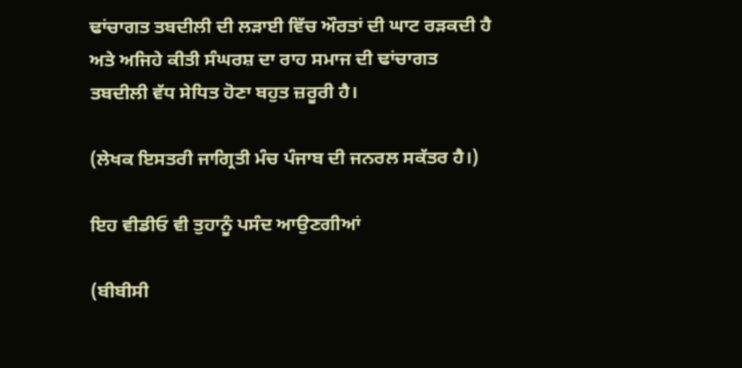ਢਾਂਚਾਗਤ ਤਬਦੀਲੀ ਦੀ ਲੜਾਈ ਵਿੱਚ ਔਰਤਾਂ ਦੀ ਘਾਟ ਰੜਕਦੀ ਹੈ ਅਤੇ ਅਜਿਹੇ ਕੀਤੀ ਸੰਘਰਸ਼ ਦਾ ਰਾਹ ਸਮਾਜ ਦੀ ਢਾਂਚਾਗਤ ਤਬਦੀਲੀ ਵੱਧ ਸੇਧਿਤ ਹੋਣਾ ਬਹੁਤ ਜ਼ਰੂਰੀ ਹੈ।

(ਲੇਖਕ ਇਸਤਰੀ ਜਾਗ੍ਰਿਤੀ ਮੰਚ ਪੰਜਾਬ ਦੀ ਜਨਰਲ ਸਕੱਤਰ ਹੈ।)

ਇਹ ਵੀਡੀਓ ਵੀ ਤੁਹਾਨੂੰ ਪਸੰਦ ਆਉਣਗੀਆਂ

(ਬੀਬੀਸੀ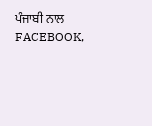ਪੰਜਾਬੀ ਨਾਲ FACEBOOK,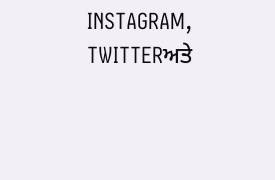INSTAGRAM, TWITTERਅਤੇ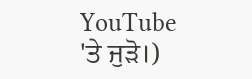YouTube 'ਤੇ ਜੁੜੋ।)